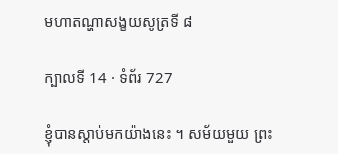មហាតណ្ហាសង្ខយសូត្រទី ៨

ក្បាលទី 14 · ទំព័រ 727

ខ្ញុំបានស្តាប់មកយ៉ាងនេះ ។ សម័យមួយ ព្រះ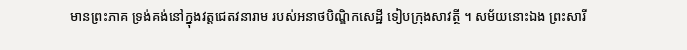មានព្រះភាគ ទ្រង់គង់នៅក្នុងវត្តជេតវនារាម របស់អនាថបិណ្ឌិកសេដ្ឋី ទៀបក្រុងសាវត្ថី ។ សម័យនោះឯង ព្រះសារី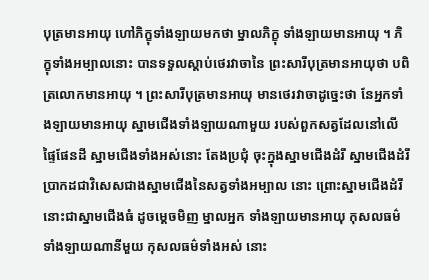បុត្រមានអាយុ ហៅភិក្ខុទាំងឡាយមកថា ម្នាលភិក្ខុ ទាំងឡាយមានអាយុ ។ ភិក្ខុទាំងអម្បាលនោះ បានទទួលស្តាប់ថេរវាចានៃ ព្រះសារីបុត្រមានអាយុថា បពិត្រលោកមានអាយុ ។ ព្រះសារីបុត្រមានអាយុ មានថេរវាចាដូច្នេះថា នែអ្នកទាំងឡាយមានអាយុ ស្នាមជើងទាំងឡាយណាមួយ របស់ពួកសត្វដែលនៅលើផ្ទៃផែនដី ស្នាមជើងទាំងអស់នោះ តែងប្រជុំ ចុះក្នុងស្នាមជើងដំរី ស្នាមជើងដំរីប្រាកដជាវិសេសជាងស្នាមជើងនៃសត្វទាំងអម្បាល នោះ ព្រោះស្នាមជើងដំរីនោះជាស្នាមជើងធំ ដូចម្តេចមិញ ម្នាលអ្នក ទាំងឡាយមានអាយុ កុសលធម៌ទាំងឡាយណានីមួយ កុសលធម៌ទាំងអស់ នោះ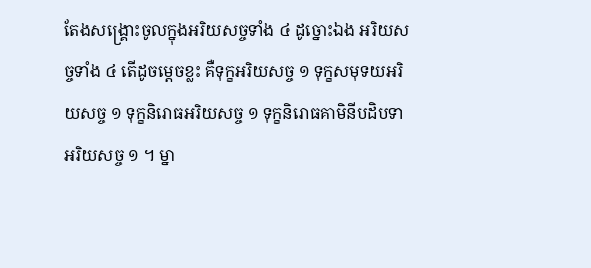តែងសង្គ្រោះចូលក្នុងអរិយសច្ចទាំង ៤ ដូច្នោះឯង អរិយសច្ចទាំង ៤ តើដូចម្តេចខ្លះ គឺទុក្ខអរិយសច្ច ១ ទុក្ខសមុទយអរិយសច្ច ១ ទុក្ខនិរោធអរិយសច្ច ១ ទុក្ខនិរោធគាមិនីបដិបទាអរិយសច្ច ១ ។ ម្នា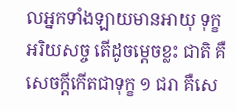លអ្នកទាំងឡាយមានអាយុ ទុក្ខអរិយសច្ច តើដូចម្តេចខ្លះ ជាតិ គឺសេចក្តីកើតជាទុក្ខ ១ ជរា គឺសេ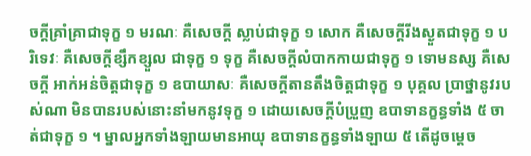ចក្តីគ្រាំគ្រាជាទុក្ខ ១ មរណៈ គឺសេចក្តី ស្លាប់ជាទុក្ខ ១ សោក គឺសេចក្តីរីងស្ងួតជាទុក្ខ ១ បរិទេវៈ គឺសេចក្តីខ្សឹកខ្សួល ជាទុក្ខ ១ ទុក្ខ គឺសេចក្តីលំបាកកាយជាទុក្ខ ១ ទោមនស្ស គឺសេចក្តី អាក់អន់ចិត្តជាទុក្ខ ១ ឧបាយាសៈ គឺសេចក្តីតានតឹងចិត្តជាទុក្ខ ១ បុគ្គល ប្រាថ្នានូវរបស់ណា មិនបានរបស់នោះនាំមកនូវទុក្ខ ១ ដោយសេចក្តីបំប្រួញ ឧបាទានក្ខន្ធទាំង ៥ ចាត់ជាទុក្ខ ១ ។ ម្នាលអ្នកទាំងឡាយមានអាយុ ឧបាទានក្ខន្ធទាំងឡាយ ៥ តើដូចម្តេច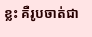ខ្លះ គឺរូបចាត់ជា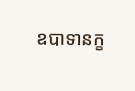ឧបាទានក្ខ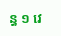ន្ធ ១ វេ